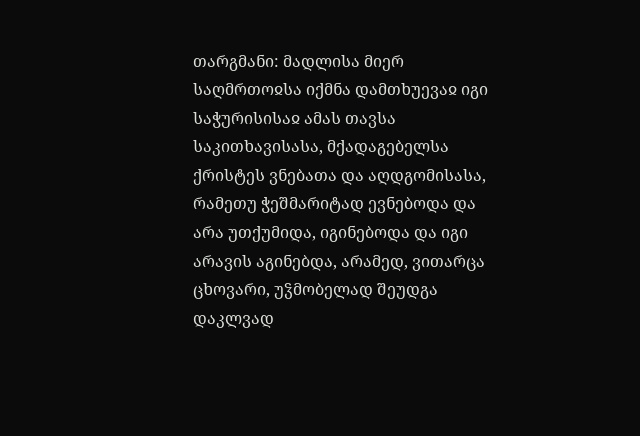თარგმანი: მადლისა მიერ საღმრთოჲსა იქმნა დამთხუევაჲ იგი საჭურისისაჲ ამას თავსა საკითხავისასა, მქადაგებელსა ქრისტეს ვნებათა და აღდგომისასა, რამეთუ ჭეშმარიტად ევნებოდა და არა უთქუმიდა, იგინებოდა და იგი არავის აგინებდა, არამედ, ვითარცა ცხოვარი, უჴმობელად შეუდგა დაკლვად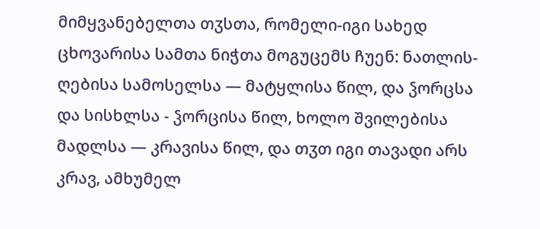მიმყვანებელთა თჳსთა, რომელი-იგი სახედ ცხოვარისა სამთა ნიჭთა მოგუცემს ჩუენ: ნათლის-ღებისა სამოსელსა — მატყლისა წილ, და ჴორცსა და სისხლსა - ჴორცისა წილ, ხოლო შვილებისა მადლსა — კრავისა წილ, და თჳთ იგი თავადი არს კრავ, ამხუმელ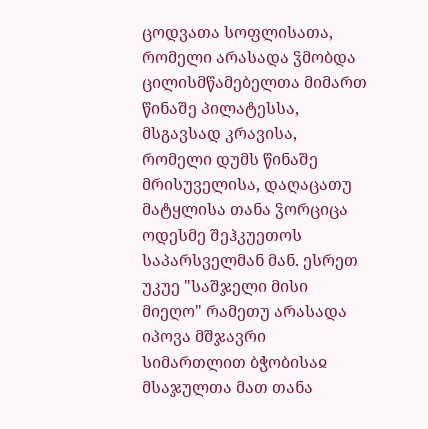ცოდვათა სოფლისათა, რომელი არასადა ჴმობდა ცილისმწამებელთა მიმართ წინაშე პილატესსა, მსგავსად კრავისა, რომელი დუმს წინაშე მრისუველისა, დაღაცათუ მატყლისა თანა ჴორციცა ოდესმე შეჰკუეთოს საპარსველმან მან. ესრეთ უკუე "საშჯელი მისი მიეღო" რამეთუ არასადა იპოვა მშჯავრი სიმართლით ბჭობისაჲ მსაჯულთა მათ თანა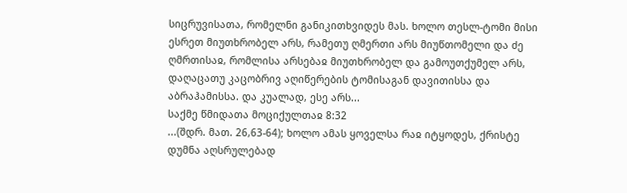სიცრუვისათა, რომელნი განიკითხვიდეს მას. ხოლო თესლ-ტომი მისი ესრეთ მიუთხრობელ არს, რამეთუ ღმერთი არს მიუწთომელი და ძე ღმრთისაჲ, რომლისა არსებაჲ მიუთხრობელ და გამოუთქუმელ არს, დაღაცათუ კაცობრივ აღიწერების ტომისაგან დავითისსა და აბრაჰამისსა. და კუალად, ესე არს...
საქმე წმიდათა მოციქულთაჲ 8:32
...(შდრ. მათ. 26,63-64); ხოლო ამას ყოველსა რაჲ იტყოდეს, ქრისტე დუმნა აღსრულებად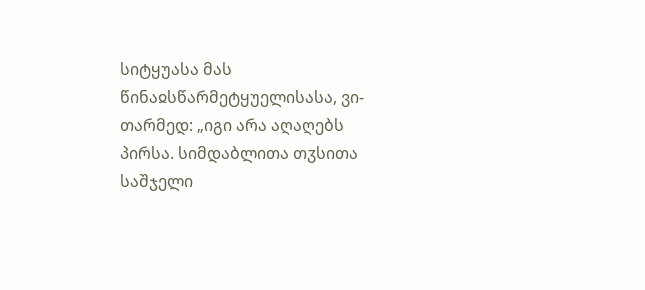სიტყუასა მას წინაჲსწარმეტყუელისასა, ვი-თარმედ: „იგი არა აღაღებს პირსა. სიმდაბლითა თჳსითა საშჯელი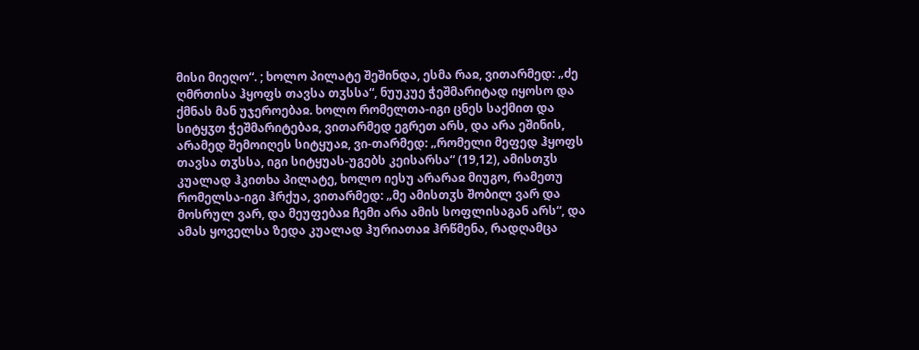მისი მიეღო“. ; ხოლო პილატე შეშინდა, ესმა რაჲ, ვითარმედ: „ძე ღმრთისა ჰყოფს თავსა თჳსსა“, ნუუკუე ჭეშმარიტად იყოსო და ქმნას მან უჯეროებაჲ. ხოლო რომელთა-იგი ცნეს საქმით და სიტყჳთ ჭეშმარიტებაჲ, ვითარმედ ეგრეთ არს, და არა ეშინის, არამედ შემოიღეს სიტყუაჲ, ვი-თარმედ: „რომელი მეფედ ჰყოფს თავსა თჳსსა, იგი სიტყუას-უგებს კეისარსა“ (19,12), ამისთჳს კუალად ჰკითხა პილატე, ხოლო იესუ არარაჲ მიუგო, რამეთუ რომელსა-იგი ჰრქუა, ვითარმედ: „მე ამისთჳს შობილ ვარ და მოსრულ ვარ, და მეუფებაჲ ჩემი არა ამის სოფლისაგან არს“, და ამას ყოველსა ზედა კუალად ჰურიათაჲ ჰრწმენა, რადღამცა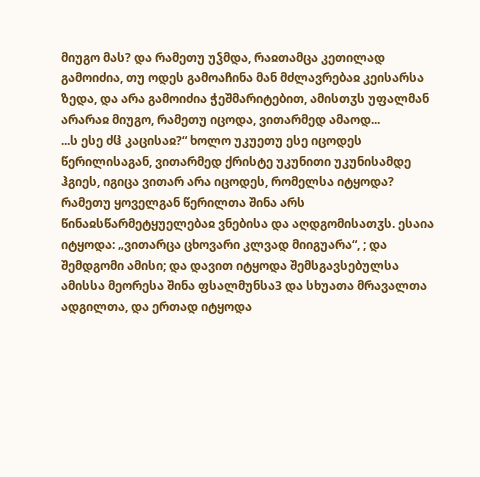მიუგო მას? და რამეთუ უჴმდა, რაჲთამცა კეთილად გამოიძია, თუ ოდეს გამოაჩინა მან მძლავრებაჲ კეისარსა ზედა, და არა გამოიძია ჭეშმარიტებით, ამისთჳს უფალმან არარაჲ მიუგო, რამეთუ იცოდა, ვითარმედ ამაოდ...
...ს ესე ძჱ კაცისაჲ?“ ხოლო უკუეთუ ესე იცოდეს წერილისაგან, ვითარმედ ქრისტე უკუნითი უკუნისამდე ჰგიეს, იგიცა ვითარ არა იცოდეს, რომელსა იტყოდა? რამეთუ ყოველგან წერილთა შინა არს წინაჲსწარმეტყუელებაჲ ვნებისა და აღდგომისათჳს. ესაია იტყოდა: „ვითარცა ცხოვარი კლვად მიიგუარა“, ; და შემდგომი ამისი; და დავით იტყოდა შემსგავსებულსა ამისსა მეორესა შინა ფსალმუნსა3 და სხუათა მრავალთა ადგილთა, და ერთად იტყოდა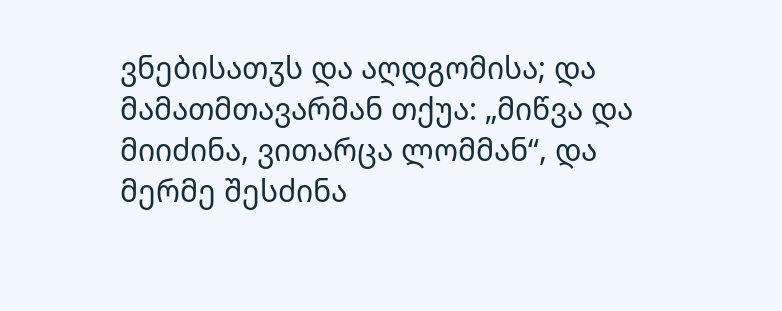ვნებისათჳს და აღდგომისა; და მამათმთავარმან თქუა: „მიწვა და მიიძინა, ვითარცა ლომმან“, და მერმე შესძინა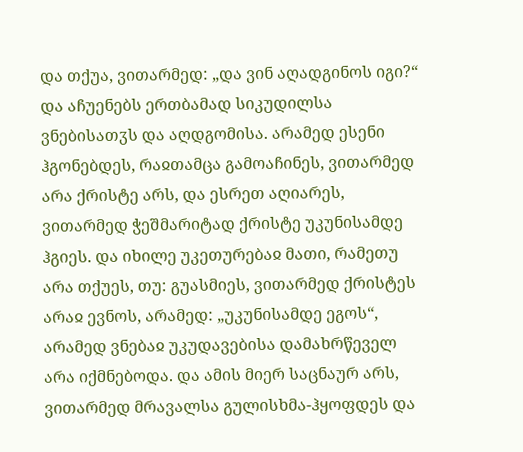და თქუა, ვითარმედ: „და ვინ აღადგინოს იგი?“ და აჩუენებს ერთბამად სიკუდილსა ვნებისათჳს და აღდგომისა. არამედ ესენი ჰგონებდეს, რაჲთამცა გამოაჩინეს, ვითარმედ არა ქრისტე არს, და ესრეთ აღიარეს, ვითარმედ ჭეშმარიტად ქრისტე უკუნისამდე ჰგიეს. და იხილე უკეთურებაჲ მათი, რამეთუ არა თქუეს, თუ: გუასმიეს, ვითარმედ ქრისტეს არაჲ ევნოს, არამედ: „უკუნისამდე ეგოს“, არამედ ვნებაჲ უკუდავებისა დამახრწეველ არა იქმნებოდა. და ამის მიერ საცნაურ არს, ვითარმედ მრავალსა გულისხმა-ჰყოფდეს და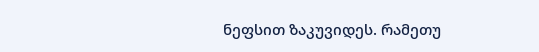ნეფსით ზაკუვიდეს. რამეთუ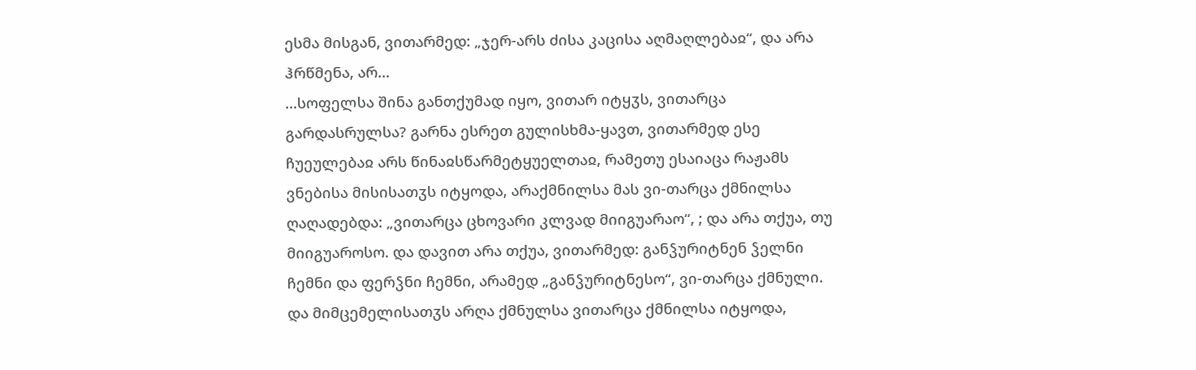ესმა მისგან, ვითარმედ: „ჯერ-არს ძისა კაცისა აღმაღლებაჲ“, და არა ჰრწმენა, არ...
...სოფელსა შინა განთქუმად იყო, ვითარ იტყჳს, ვითარცა გარდასრულსა? გარნა ესრეთ გულისხმა-ყავთ, ვითარმედ ესე ჩუეულებაჲ არს წინაჲსწარმეტყუელთაჲ, რამეთუ ესაიაცა რაჟამს ვნებისა მისისათჳს იტყოდა, არაქმნილსა მას ვი-თარცა ქმნილსა ღაღადებდა: „ვითარცა ცხოვარი კლვად მიიგუარაო“, ; და არა თქუა, თუ მიიგუაროსო. და დავით არა თქუა, ვითარმედ: განჴურიტნენ ჴელნი ჩემნი და ფერჴნი ჩემნი, არამედ „განჴურიტნესო“, ვი-თარცა ქმნული. და მიმცემელისათჳს არღა ქმნულსა ვითარცა ქმნილსა იტყოდა,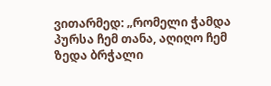ვითარმედ: „რომელი ჭამდა პურსა ჩემ თანა, აღიღო ჩემ ზედა ბრჭალი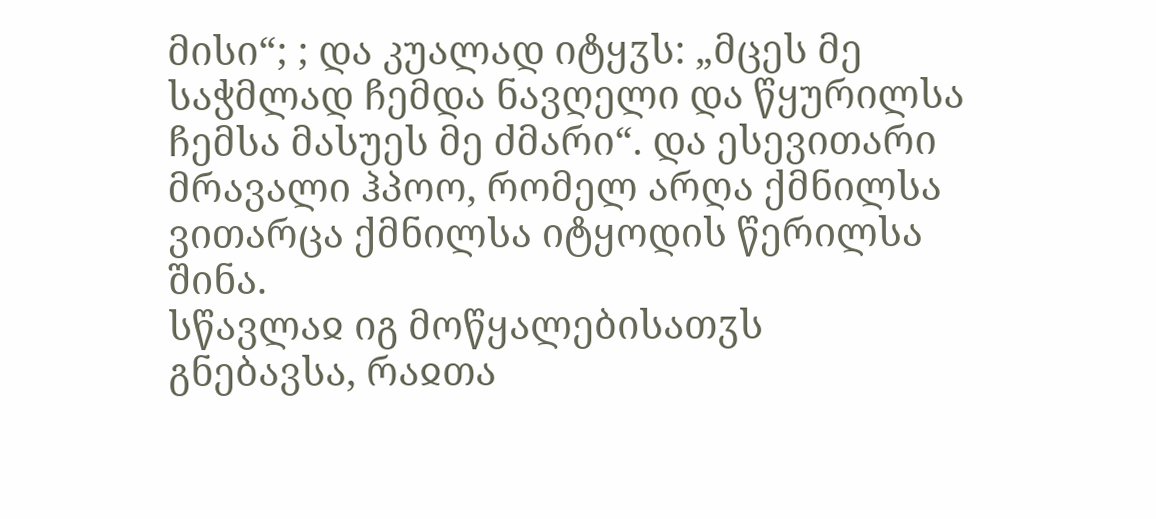მისი“; ; და კუალად იტყჳს: „მცეს მე საჭმლად ჩემდა ნავღელი და წყურილსა ჩემსა მასუეს მე ძმარი“. და ესევითარი მრავალი ჰპოო, რომელ არღა ქმნილსა ვითარცა ქმნილსა იტყოდის წერილსა შინა.
სწავლაჲ იგ მოწყალებისათჳს
გნებავსა, რაჲთა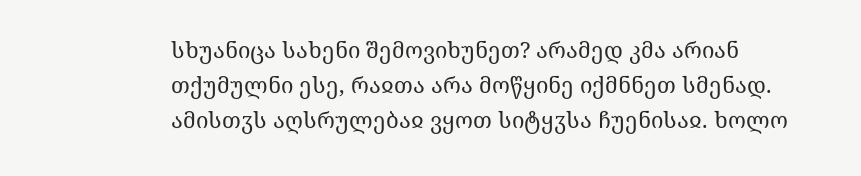სხუანიცა სახენი შემოვიხუნეთ? არამედ კმა არიან თქუმულნი ესე, რაჲთა არა მოწყინე იქმნნეთ სმენად. ამისთჳს აღსრულებაჲ ვყოთ სიტყჳსა ჩუენისაჲ. ხოლო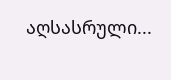აღსასრული...